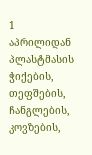1 აპრილიდან პლასტმასის ჭიქების, თეფშების, ჩანგლების, კოვზების,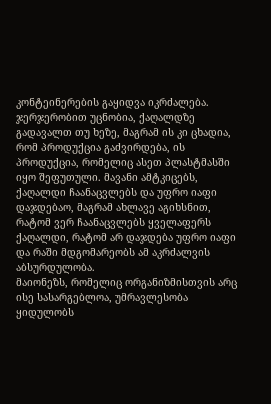კონტეინერების გაყიდვა იკრძალება. ჯერჯერობით უცნობია, ქაღალდზე გადავალთ თუ ხეზე, მაგრამ ის კი ცხადია, რომ პროდუქცია გაძვირდება, ის პროდუქცია, რომელიც ასეთ პლასტმასში იყო შეფუთული. მავანი ამტკიცებს, ქაღალდი ჩაანაცვლებს და უფრო იაფი დაჯდებაო, მაგრამ ახლავე აგიხსნით, რატომ ვერ ჩაანაცვლებს ყველაფერს ქაღალდი, რატომ არ დაჯდება უფრო იაფი და რაში მდგომარეობს ამ აკრძალვის აბსურდულობა.
მაიონეზს, რომელიც ორგანიზმისთვის არც ისე სასარგებლოა, უმრავლესობა ყიდულობს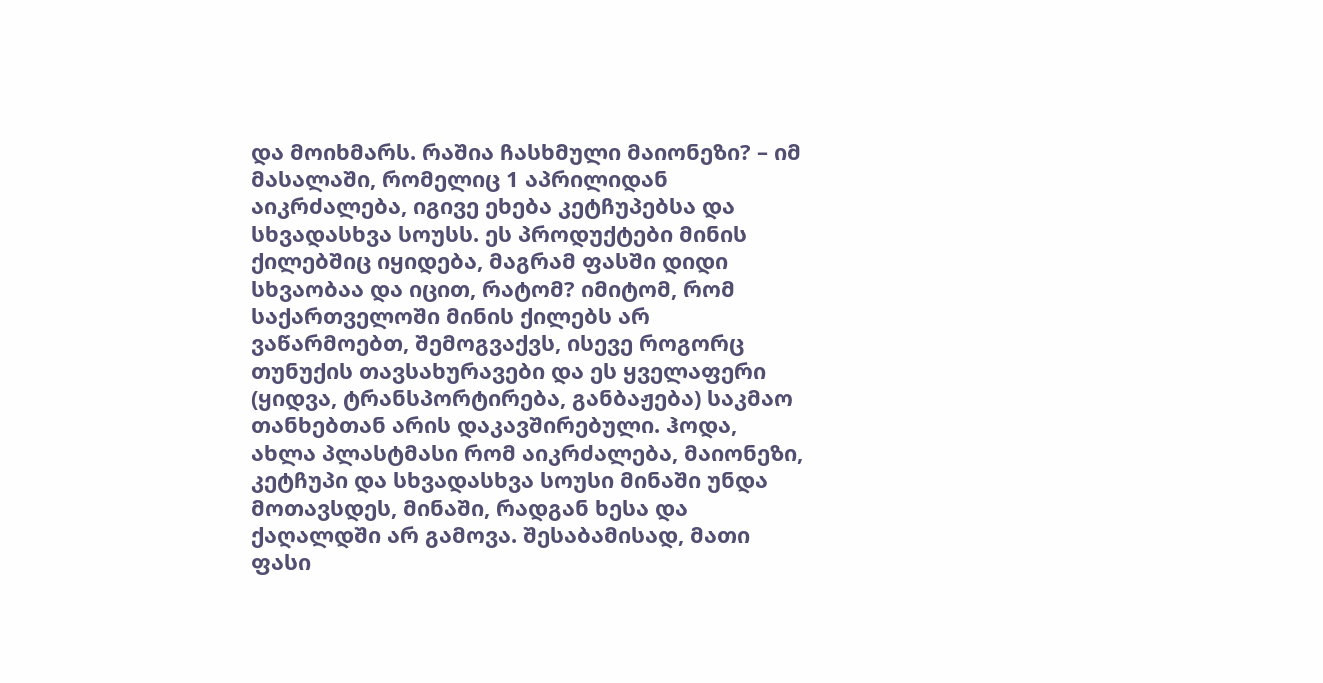და მოიხმარს. რაშია ჩასხმული მაიონეზი? – იმ მასალაში, რომელიც 1 აპრილიდან აიკრძალება, იგივე ეხება კეტჩუპებსა და სხვადასხვა სოუსს. ეს პროდუქტები მინის ქილებშიც იყიდება, მაგრამ ფასში დიდი სხვაობაა და იცით, რატომ? იმიტომ, რომ საქართველოში მინის ქილებს არ ვაწარმოებთ, შემოგვაქვს, ისევე როგორც თუნუქის თავსახურავები და ეს ყველაფერი (ყიდვა, ტრანსპორტირება, განბაჟება) საკმაო თანხებთან არის დაკავშირებული. ჰოდა, ახლა პლასტმასი რომ აიკრძალება, მაიონეზი, კეტჩუპი და სხვადასხვა სოუსი მინაში უნდა მოთავსდეს, მინაში, რადგან ხესა და ქაღალდში არ გამოვა. შესაბამისად, მათი ფასი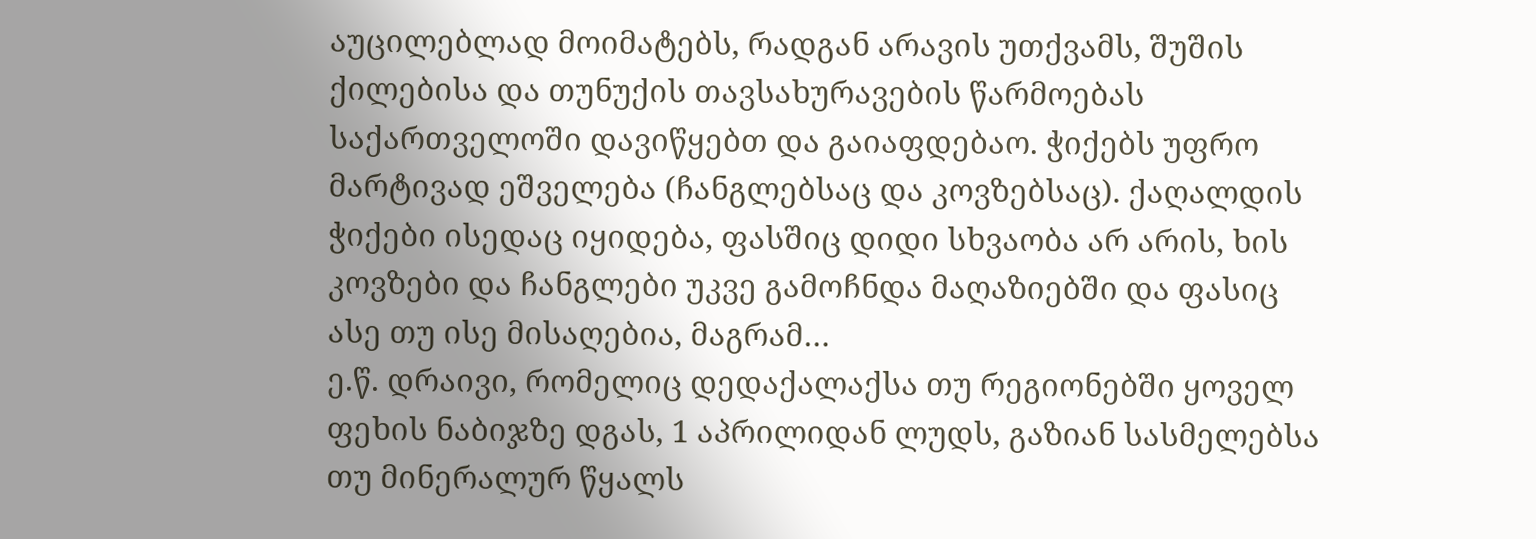აუცილებლად მოიმატებს, რადგან არავის უთქვამს, შუშის ქილებისა და თუნუქის თავსახურავების წარმოებას საქართველოში დავიწყებთ და გაიაფდებაო. ჭიქებს უფრო მარტივად ეშველება (ჩანგლებსაც და კოვზებსაც). ქაღალდის ჭიქები ისედაც იყიდება, ფასშიც დიდი სხვაობა არ არის, ხის კოვზები და ჩანგლები უკვე გამოჩნდა მაღაზიებში და ფასიც ასე თუ ისე მისაღებია, მაგრამ…
ე.წ. დრაივი, რომელიც დედაქალაქსა თუ რეგიონებში ყოველ ფეხის ნაბიჯზე დგას, 1 აპრილიდან ლუდს, გაზიან სასმელებსა თუ მინერალურ წყალს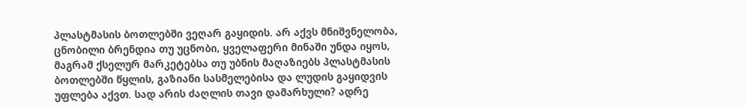პლასტმასის ბოთლებში ვეღარ გაყიდის. არ აქვს მნიშვნელობა, ცნობილი ბრენდია თუ უცნობი, ყველაფერი მინაში უნდა იყოს, მაგრამ ქსელურ მარკეტებსა თუ უბნის მაღაზიებს პლასტმასის ბოთლებში წყლის, გაზიანი სასმელებისა და ლუდის გაყიდვის უფლება აქვთ. სად არის ძაღლის თავი დამარხული? ადრე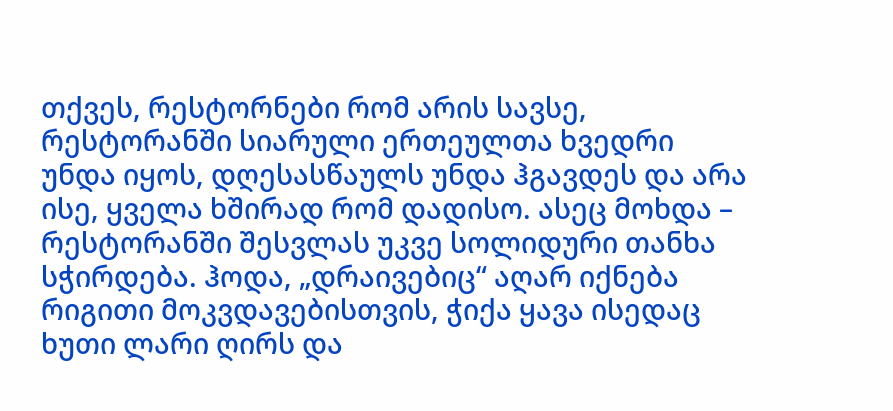თქვეს, რესტორნები რომ არის სავსე, რესტორანში სიარული ერთეულთა ხვედრი უნდა იყოს, დღესასწაულს უნდა ჰგავდეს და არა ისე, ყველა ხშირად რომ დადისო. ასეც მოხდა – რესტორანში შესვლას უკვე სოლიდური თანხა სჭირდება. ჰოდა, „დრაივებიც“ აღარ იქნება რიგითი მოკვდავებისთვის, ჭიქა ყავა ისედაც ხუთი ლარი ღირს და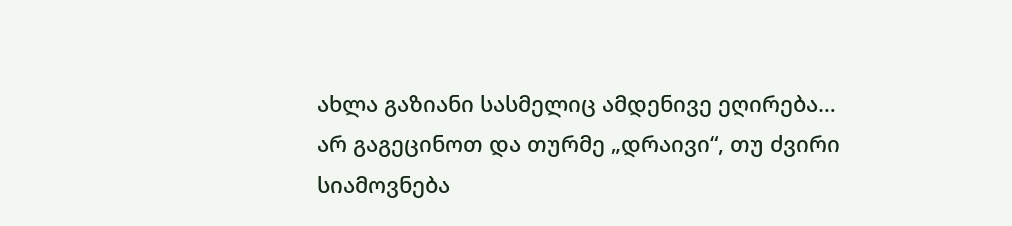ახლა გაზიანი სასმელიც ამდენივე ეღირება… არ გაგეცინოთ და თურმე „დრაივი“, თუ ძვირი სიამოვნება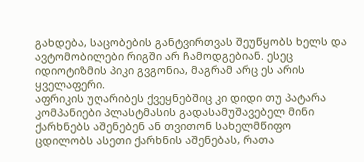გახდება, საცობების განტვირთვას შეუწყობს ხელს და ავტომობილები რიგში არ ჩამოდგებიან. ესეც იდიოტიზმის პიკი გვგონია, მაგრამ არც ეს არის ყველაფერი.
აფრიკის უღარიბეს ქვეყნებშიც კი დიდი თუ პატარა კომპანიები პლასტმასის გადასამუშავებელ მინი ქარხნებს აშენებენ ან თვითონ სახელმწიფო ცდილობს ასეთი ქარხნის აშენებას, რათა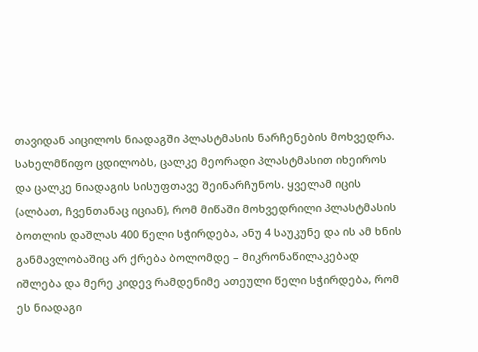თავიდან აიცილოს ნიადაგში პლასტმასის ნარჩენების მოხვედრა. სახელმწიფო ცდილობს, ცალკე მეორადი პლასტმასით იხეიროს და ცალკე ნიადაგის სისუფთავე შეინარჩუნოს. ყველამ იცის (ალბათ, ჩვენთანაც იციან), რომ მიწაში მოხვედრილი პლასტმასის ბოთლის დაშლას 400 წელი სჭირდება, ანუ 4 საუკუნე და ის ამ ხნის განმავლობაშიც არ ქრება ბოლომდე – მიკრონაწილაკებად იშლება და მერე კიდევ რამდენიმე ათეული წელი სჭირდება, რომ ეს ნიადაგი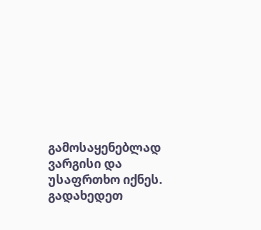გამოსაყენებლად ვარგისი და უსაფრთხო იქნეს. გადახედეთ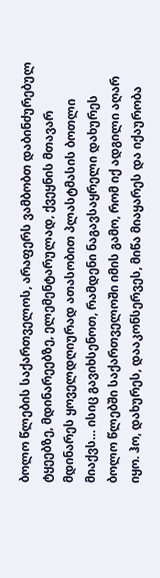ბოლო წლების საქართველოს, არაფერს ვამბობთ დაბინძურებულ ტყეებზე, მდინარეებზე, ელემენტარულად, ქვეყნის მთავარ მდინარეს ყოველდღიურად ათასობით პლასტმასის ბოთლი მიაქვს… ისიც გავიხსენოთ, რამდენი ნაგავსაყრელი დახურეს ბოლო წლებში საქართველოში იმის გამო, რომ იქ ადგილი აღარ იყო. ჰო, დახურეს, დააკონსერვეს, მიწა მიაყარეს და იქაურობა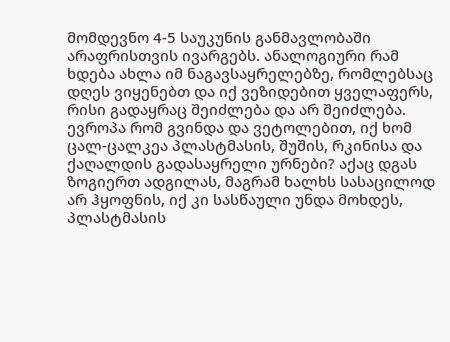მომდევნო 4-5 საუკუნის განმავლობაში არაფრისთვის ივარგებს. ანალოგიური რამ ხდება ახლა იმ ნაგავსაყრელებზე, რომლებსაც დღეს ვიყენებთ და იქ ვეზიდებით ყველაფერს, რისი გადაყრაც შეიძლება და არ შეიძლება. ევროპა რომ გვინდა და ვეტოლებით, იქ ხომ ცალ-ცალკეა პლასტმასის, შუშის, რკინისა და ქაღალდის გადასაყრელი ურნები? აქაც დგას ზოგიერთ ადგილას, მაგრამ ხალხს სასაცილოდ არ ჰყოფნის, იქ კი სასწაული უნდა მოხდეს, პლასტმასის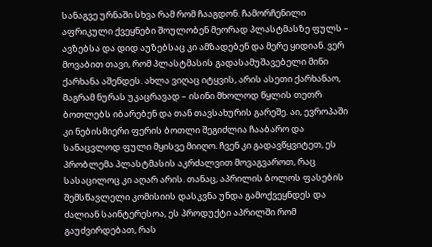სანაგვე ურნაში სხვა რამ რომ ჩააგდონ. ჩამორჩენილი აფრიკული ქვეყნები შოულობენ მეორად პლასტმასზე ფულს – ავზებსა და დიდ აუზებსაც კი ამზადებენ და მერე ყიდიან. ვერ მოვაბით თავი, რომ პლასტმასის გადასამუშავებელი მინი ქარხანა აშენდეს. ახლა ვიღაც იტყვის, არის ასეთი ქარხანაო, მაგრამ ნურას უკაცრავად – ისინი მხოლოდ წყლის თეთრ ბოთლებს იბარებენ და თან თავსახურის გარეშე. აი, ევროპაში კი ნებისმიერი ფერის ბოთლი შეგიძლია ჩააბარო და სანაცვლოდ ფული მყისვე მიიღო. ჩვენ კი გადავწყვიტეთ, ეს პრობლემა პლასტმასის აკრძალვით მოვაგვაროთ, რაც სასაცილოც კი აღარ არის. თანაც, აპრილის ბოლოს ფასების შემსწავლელი კომისიის დასკვნა უნდა გამოქვეყნდეს და ძალიან საინტერესოა, ეს პროდუქტი აპრილში რომ გაუძვირდებათ, რას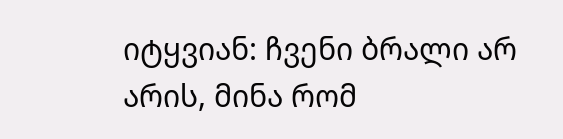იტყვიან: ჩვენი ბრალი არ არის, მინა რომ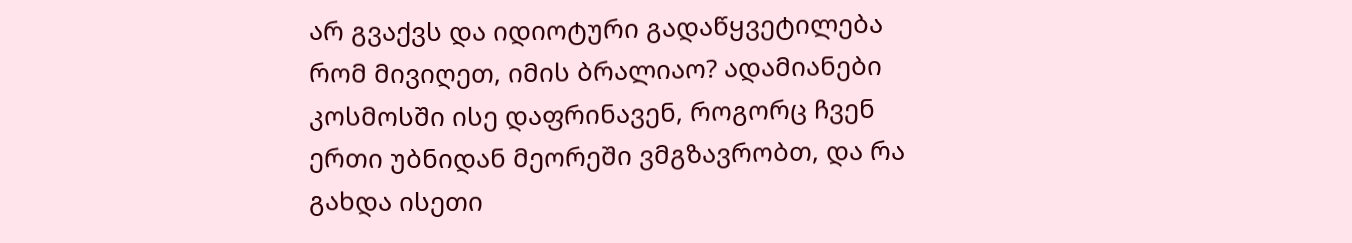არ გვაქვს და იდიოტური გადაწყვეტილება რომ მივიღეთ, იმის ბრალიაო? ადამიანები კოსმოსში ისე დაფრინავენ, როგორც ჩვენ ერთი უბნიდან მეორეში ვმგზავრობთ, და რა გახდა ისეთი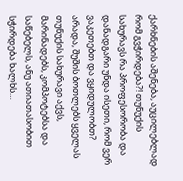ქარხნების აშენება, აუცილებლად რომ გვჭირდება?! თუნუქის სახურავს რა პროფესორობა და დანადგარი უნდა ისეთი, რომ ვერ ვაკეთებთ და ვყიდულობთ? არადა, შუშის ბოთლებს ყველას თუნუქის სახურავი აქვს, მარინადებს, კომპოტებსა და საწებელს, ანუ ათიათასობით სჭირდება ხალხს…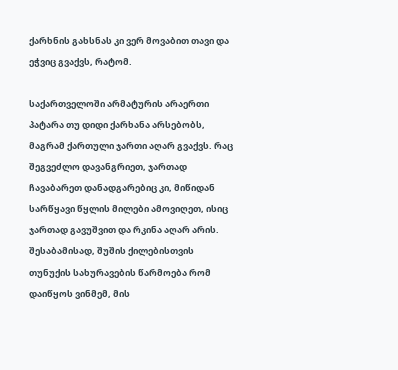ქარხნის გახსნას კი ვერ მოვაბით თავი და ეჭვიც გვაქვს, რატომ.

საქართველოში არმატურის არაერთი პატარა თუ დიდი ქარხანა არსებობს, მაგრამ ქართული ჯართი აღარ გვაქვს. რაც შეგვეძლო დავანგრიეთ, ჯართად ჩავაბარეთ დანადგარებიც კი, მიწიდან სარწყავი წყლის მილები ამოვიღეთ, ისიც ჯართად გავუშვით და რკინა აღარ არის. შესაბამისად, შუშის ქილებისთვის თუნუქის სახურავების წარმოება რომ დაიწყოს ვინმემ, მის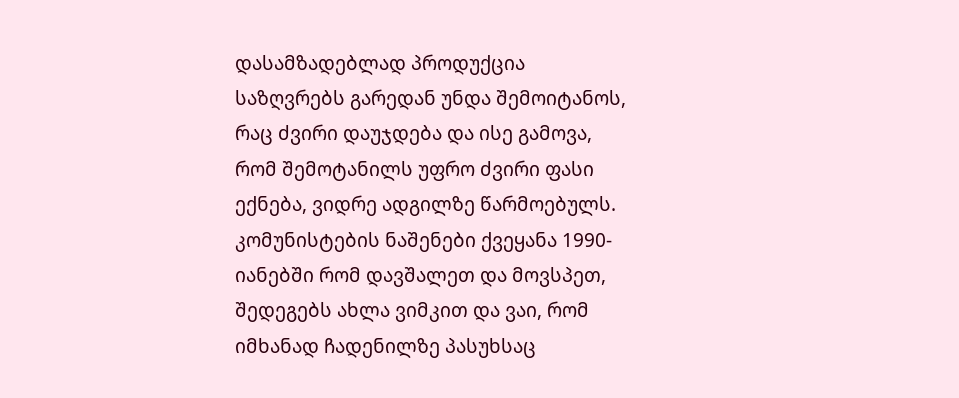დასამზადებლად პროდუქცია საზღვრებს გარედან უნდა შემოიტანოს, რაც ძვირი დაუჯდება და ისე გამოვა, რომ შემოტანილს უფრო ძვირი ფასი ექნება, ვიდრე ადგილზე წარმოებულს. კომუნისტების ნაშენები ქვეყანა 1990-იანებში რომ დავშალეთ და მოვსპეთ, შედეგებს ახლა ვიმკით და ვაი, რომ იმხანად ჩადენილზე პასუხსაც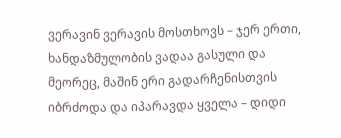ვერავინ ვერავის მოსთხოვს – ჯერ ერთი, ხანდაზმულობის ვადაა გასული და მეორეც, მაშინ ერი გადარჩენისთვის იბრძოდა და იპარავდა ყველა – დიდი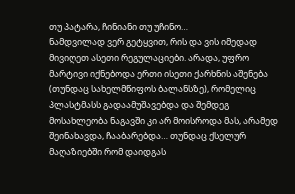თუ პატარა, ჩინიანი თუ უჩინო…
ნამდვილად ვერ გეტყვით, რის და ვის იმედად მივიღეთ ასეთი რეგულაციები. არადა, უფრო მარტივი იქნებოდა ერთი ისეთი ქარხნის აშენება (თუნდაც სახელმწიფოს ბალანსზე), რომელიც პლასტმასს გადაამუშავებდა და შემდეგ მოსახლეობა ნაგავში კი არ მოისროდა მას, არამედ შეინახავდა, ჩააბარებდა… თუნდაც ქსელურ მაღაზიებში რომ დაიდგას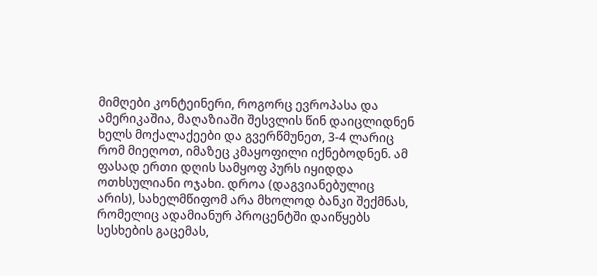მიმღები კონტეინერი, როგორც ევროპასა და ამერიკაშია, მაღაზიაში შესვლის წინ დაიცლიდნენ ხელს მოქალაქეები და გვერწმუნეთ, 3-4 ლარიც რომ მიეღოთ, იმაზეც კმაყოფილი იქნებოდნენ. ამ ფასად ერთი დღის სამყოფ პურს იყიდდა ოთხსულიანი ოჯახი. დროა (დაგვიანებულიც არის), სახელმწიფომ არა მხოლოდ ბანკი შექმნას, რომელიც ადამიანურ პროცენტში დაიწყებს სესხების გაცემას,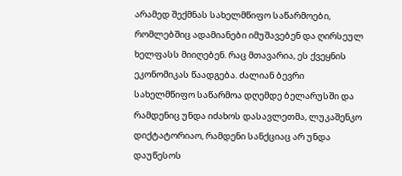არამედ შექმნას სახელმწიფო საწარმოები, რომლებშიც ადამიანები იმუშავებენ და ღირსეულ ხელფასს მიიღებენ. რაც მთავარია, ეს ქვეყნის ეკონომიკას წაადგება. ძალიან ბევრი სახელმწიფო საწარმოა დღემდე ბელარუსში და რამდენიც უნდა იძახოს დასავლეთმა, ლუკაშენკო დიქტატორიაო, რამდენი სანქციაც არ უნდა დაუწესოს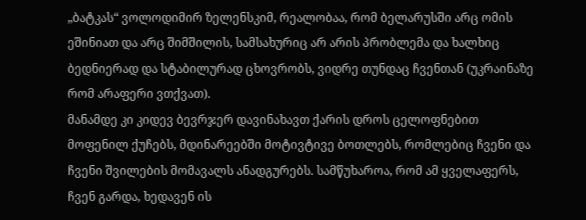„ბატკას“ ვოლოდიმირ ზელენსკიმ, რეალობაა, რომ ბელარუსში არც ომის ეშინიათ და არც შიმშილის, სამსახურიც არ არის პრობლემა და ხალხიც ბედნიერად და სტაბილურად ცხოვრობს, ვიდრე თუნდაც ჩვენთან (უკრაინაზე რომ არაფერი ვთქვათ).
მანამდე კი კიდევ ბევრჯერ დავინახავთ ქარის დროს ცელოფნებით მოფენილ ქუჩებს, მდინარეებში მოტივტივე ბოთლებს, რომლებიც ჩვენი და ჩვენი შვილების მომავალს ანადგურებს. სამწუხაროა, რომ ამ ყველაფერს, ჩვენ გარდა, ხედავენ ის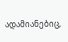ადამიანებიც,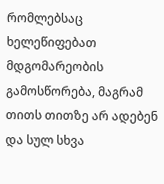რომლებსაც ხელეწიფებათ მდგომარეობის გამოსწორება, მაგრამ თითს თითზე არ ადებენ და სულ სხვა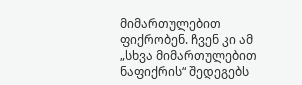მიმართულებით ფიქრობენ. ჩვენ კი ამ „სხვა მიმართულებით ნაფიქრის“ შედეგებს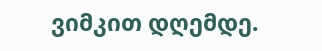ვიმკით დღემდე.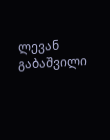ლევან გაბაშვილი